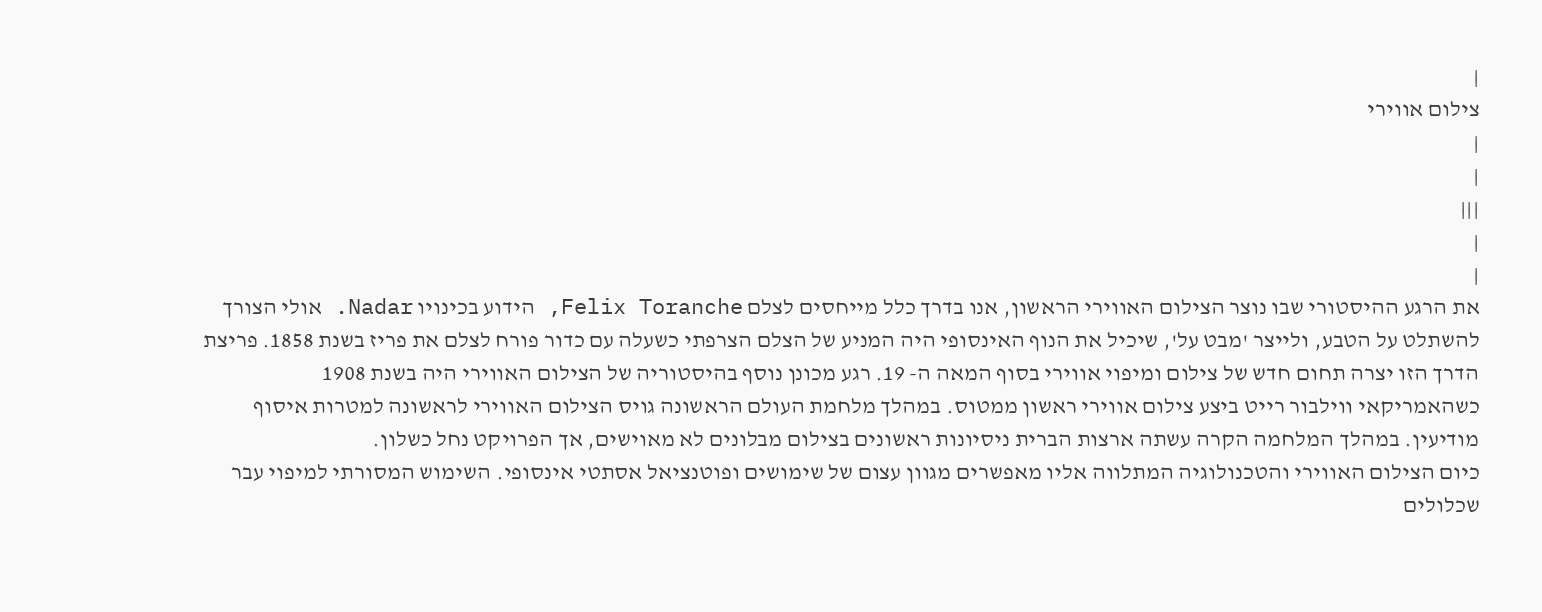|
צילום אווירי
|
|
|||
|
|
את הרגע ההיסטורי שבו נוצר הצילום האווירי הראשון, אנו בדרך כלל מייחסים לצלם Felix Toranche, הידוע בכינויו Nadar. אולי הצורך להשתלט על הטבע, ולייצר 'מבט על', שיכיל את הנוף האינסופי היה המניע של הצלם הצרפתי כשעלה עם כדור פורח לצלם את פריז בשנת 1858. פריצת הדרך הזו יצרה תחום חדש של צילום ומיפוי אווירי בסוף המאה ה- 19. רגע מכונן נוסף בהיסטוריה של הצילום האווירי היה בשנת 1908 כשהאמריקאי ווילבור רייט ביצע צילום אווירי ראשון ממטוס. במהלך מלחמת העולם הראשונה גויס הצילום האווירי לראשונה למטרות איסוף מודיעין. במהלך המלחמה הקרה עשתה ארצות הברית ניסיונות ראשונים בצילום מבלונים לא מאוישים, אך הפרויקט נחל כשלון.
כיום הצילום האווירי והטכנולוגיה המתלווה אליו מאפשרים מגוון עצום של שימושים ופוטנציאל אסתטי אינסופי. השימוש המסורתי למיפוי עבר שכלולים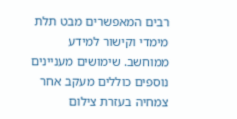רבים המאפשרים מבט תלת מימדי וקישור למידע ממוחשב. שימושים מעניינים נוספים כוללים מעקב אחר צמחיה בעזרת צילום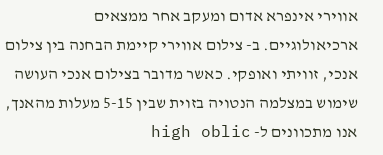אווירי אינפרא אדום ומעקב אחר ממצאים ארכיאולוגיים. ב- צילום אווירי קיימת הבחנה בין צילום אנכי, זוויתי ואופקי. כאשר מדובר בצילום אנכי העושה שימוש במצלמה הנטויה בזוית שבין 5-15 מעלות מהאנך, אנו מתכוונים ל- high oblic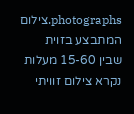photographs.צילום המתבצע בזוית שבין 15-60 מעלות נקרא צילום זוויתי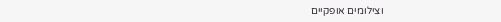וצילומים אופקיים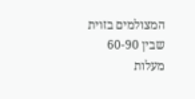המצולמים בזוית שבין 60-90 מעלות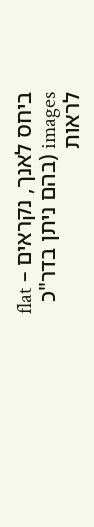ביחס לאנך, נקראים – flat images (בהם ניתן בדר"כ לראות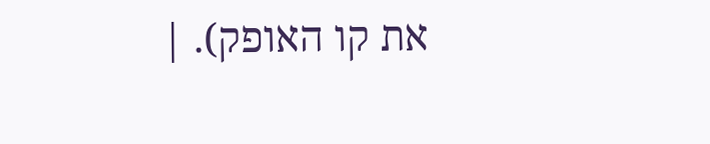את קו האופק). |